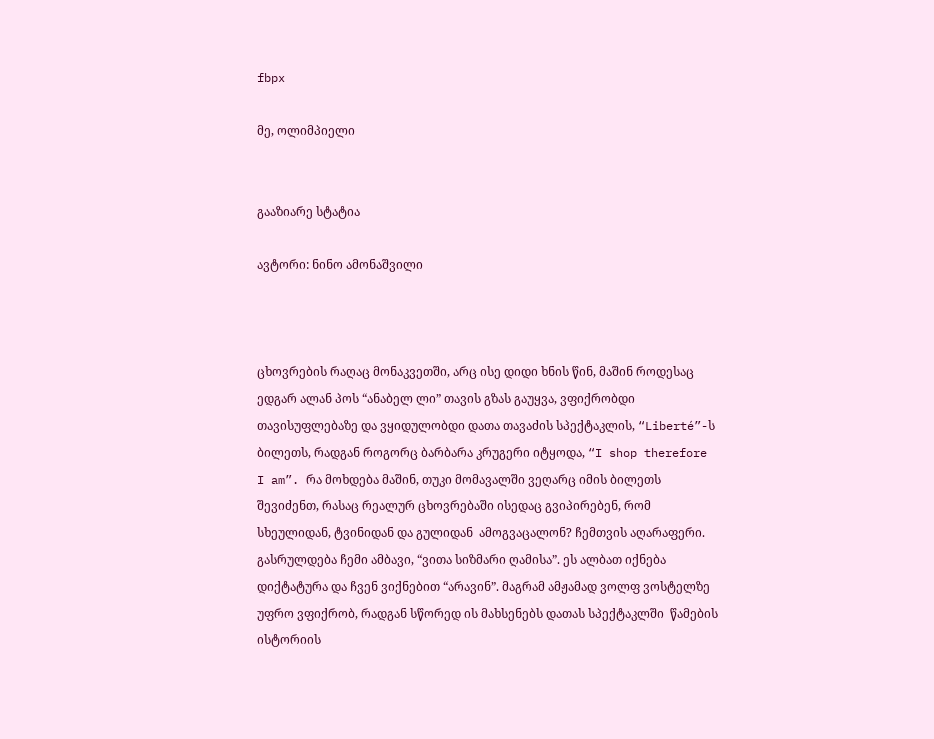fbpx

მე, ოლიმპიელი


გააზიარე სტატია

ავტორი: ნინო ამონაშვილი



ცხოვრების რაღაც მონაკვეთში, არც ისე დიდი ხნის წინ, მაშინ როდესაც ედგარ ალან პოს “ანაბელ ლი” თავის გზას გაუყვა, ვფიქრობდი თავისუფლებაზე და ვყიდულობდი დათა თავაძის სპექტაკლის, “Liberté”-ს ბილეთს, რადგან როგორც ბარბარა კრუგერი იტყოდა, “I shop therefore I am”. რა მოხდება მაშინ, თუკი მომავალში ვეღარც იმის ბილეთს შევიძენთ, რასაც რეალურ ცხოვრებაში ისედაც გვიპირებენ, რომ სხეულიდან, ტვინიდან და გულიდან  ამოგვაცალონ? ჩემთვის აღარაფერი. გასრულდება ჩემი ამბავი, “ვითა სიზმარი ღამისა”. ეს ალბათ იქნება დიქტატურა და ჩვენ ვიქნებით “არავინ”. მაგრამ ამჟამად ვოლფ ვოსტელზე უფრო ვფიქრობ, რადგან სწორედ ის მახსენებს დათას სპექტაკლში  წამების ისტორიის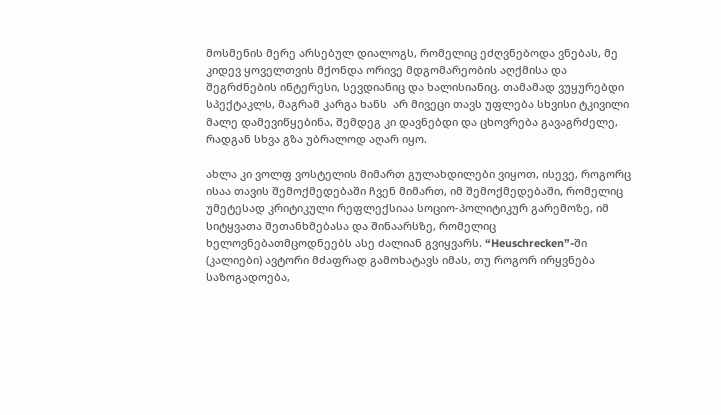მოსმენის მერე არსებულ დიალოგს, რომელიც ეძღვნებოდა ვნებას, მე კიდევ ყოველთვის მქონდა ორივე მდგომარეობის აღქმისა და შეგრძნების ინტერესი, სევდიანიც და ხალისიანიც. თამამად ვუყურებდი სპექტაკლს, მაგრამ კარგა ხანს  არ მივეცი თავს უფლება სხვისი ტკივილი მალე დამევიწყებინა, შემდეგ კი დავნებდი და ცხოვრება გავაგრძელე, რადგან სხვა გზა უბრალოდ აღარ იყო.

ახლა კი ვოლფ ვოსტელის მიმართ გულახდილები ვიყოთ, ისევე, როგორც ისაა თავის შემოქმედებაში ჩვენ მიმართ, იმ შემოქმედებაში, რომელიც უმეტესად კრიტიკული რეფლექსიაა სოციო-პოლიტიკურ გარემოზე, იმ სიტყვათა შეთანხმებასა და შინაარსზე, რომელიც ხელოვნებათმცოდნეებს ასე ძალიან გვიყვარს. “Heuschrecken”-ში (კალიები) ავტორი მძაფრად გამოხატავს იმას, თუ როგორ ირყვნება საზოგადოება,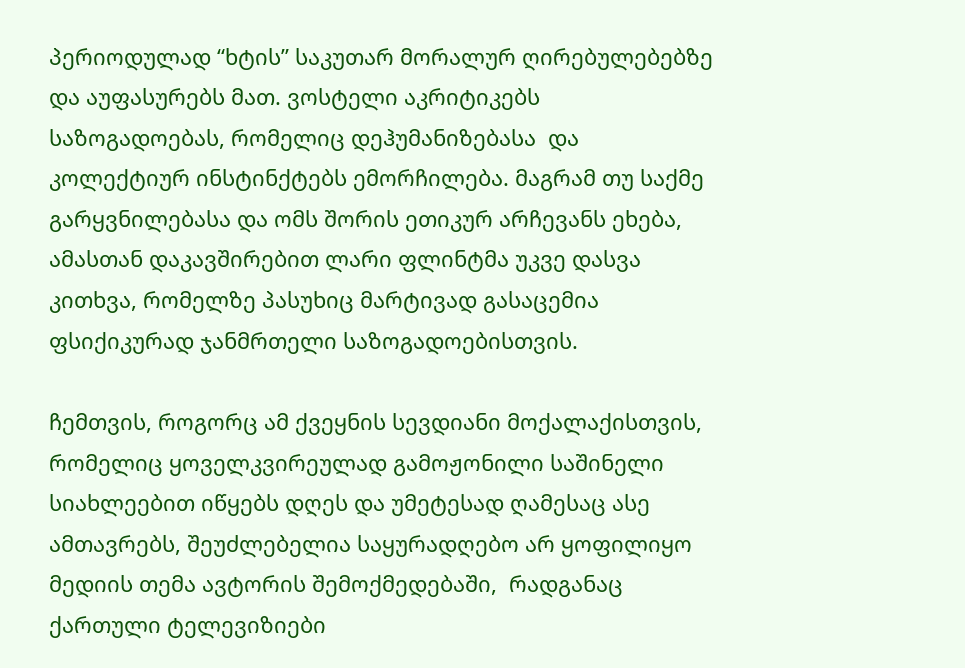პერიოდულად “ხტის” საკუთარ მორალურ ღირებულებებზე და აუფასურებს მათ. ვოსტელი აკრიტიკებს საზოგადოებას, რომელიც დეჰუმანიზებასა  და კოლექტიურ ინსტინქტებს ემორჩილება. მაგრამ თუ საქმე გარყვნილებასა და ომს შორის ეთიკურ არჩევანს ეხება, ამასთან დაკავშირებით ლარი ფლინტმა უკვე დასვა კითხვა, რომელზე პასუხიც მარტივად გასაცემია ფსიქიკურად ჯანმრთელი საზოგადოებისთვის.

ჩემთვის, როგორც ამ ქვეყნის სევდიანი მოქალაქისთვის, რომელიც ყოველკვირეულად გამოჟონილი საშინელი სიახლეებით იწყებს დღეს და უმეტესად ღამესაც ასე ამთავრებს, შეუძლებელია საყურადღებო არ ყოფილიყო მედიის თემა ავტორის შემოქმედებაში,  რადგანაც ქართული ტელევიზიები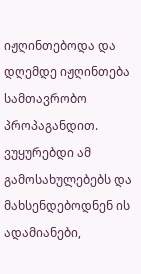იჟღინთებოდა და დღემდე იჟღინთება სამთავრობო პროპაგანდით. ვუყურებდი ამ გამოსახულებებს და მახსენდებოდნენ ის ადამიანები,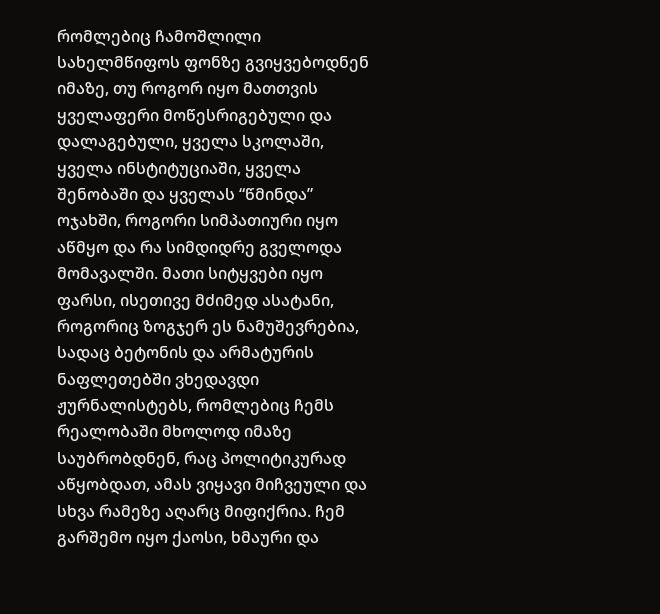რომლებიც ჩამოშლილი სახელმწიფოს ფონზე გვიყვებოდნენ იმაზე, თუ როგორ იყო მათთვის ყველაფერი მოწესრიგებული და დალაგებული, ყველა სკოლაში, ყველა ინსტიტუციაში, ყველა შენობაში და ყველას “წმინდა”  ოჯახში, როგორი სიმპათიური იყო აწმყო და რა სიმდიდრე გველოდა მომავალში. მათი სიტყვები იყო ფარსი, ისეთივე მძიმედ ასატანი, როგორიც ზოგჯერ ეს ნამუშევრებია, სადაც ბეტონის და არმატურის ნაფლეთებში ვხედავდი ჟურნალისტებს, რომლებიც ჩემს რეალობაში მხოლოდ იმაზე საუბრობდნენ, რაც პოლიტიკურად აწყობდათ, ამას ვიყავი მიჩვეული და სხვა რამეზე აღარც მიფიქრია. ჩემ გარშემო იყო ქაოსი, ხმაური და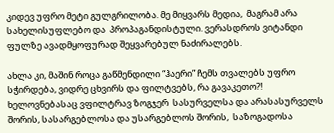კიდევ უფრო მეტი გულგრილობა. მე მიყვარს მედია,  მაგრამ არა სახელისუფლებო და  პროპაგანდისტული. ვერასდროს ვიტანდი ფულზე ავადმყოფურად შეყვარებულ ნაძირალებს.

ახლა კი, მაშინ როცა გაწმენდილი “ჰაერი” ჩემს თვალებს უფრო სჭირდება, ვიდრე ცხვირს და ფილტვებს, რა გავაკეთო?! ხელოვნებასაც ვფილტრავ ზოგჯერ  სასურველსა და არასასურველს შორის, სასარგებლოსა და უსარგებლოს შორის,  საზოგადოსა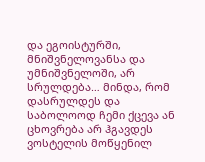და ეგოისტურში, მნიშვნელოვანსა და უმნიშვნელოში, არ სრულდება… მინდა, რომ დასრულდეს და საბოლოოდ ჩემი ქცევა ან ცხოვრება არ ჰგავდეს ვოსტელის მოწყენილ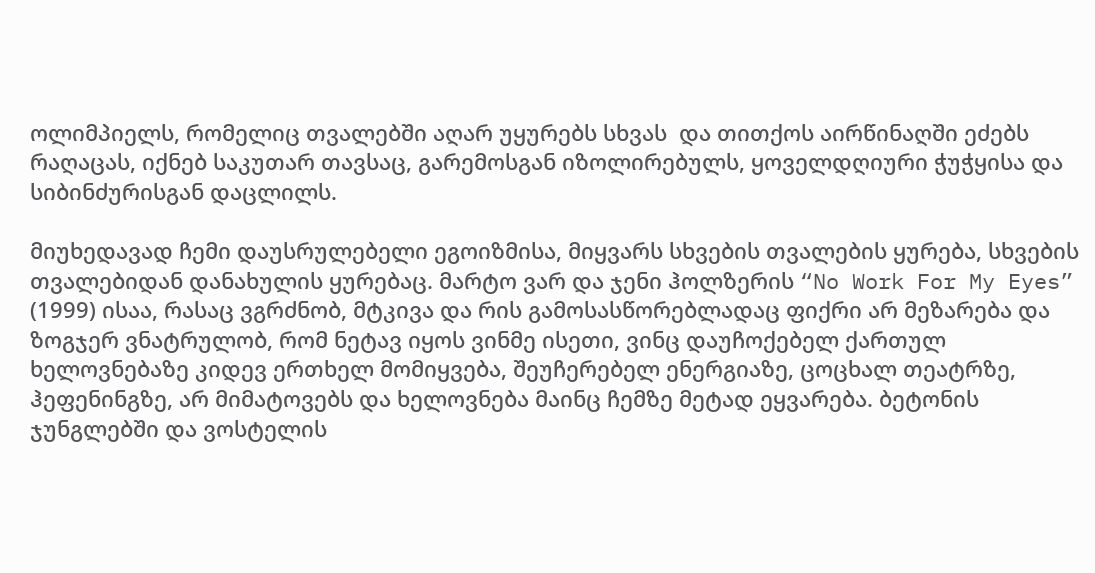ოლიმპიელს, რომელიც თვალებში აღარ უყურებს სხვას  და თითქოს აირწინაღში ეძებს რაღაცას, იქნებ საკუთარ თავსაც, გარემოსგან იზოლირებულს, ყოველდღიური ჭუჭყისა და სიბინძურისგან დაცლილს.

მიუხედავად ჩემი დაუსრულებელი ეგოიზმისა, მიყვარს სხვების თვალების ყურება, სხვების თვალებიდან დანახულის ყურებაც. მარტო ვარ და ჯენი ჰოლზერის “No Work For My Eyes” (1999) ისაა, რასაც ვგრძნობ, მტკივა და რის გამოსასწორებლადაც ფიქრი არ მეზარება და ზოგჯერ ვნატრულობ, რომ ნეტავ იყოს ვინმე ისეთი, ვინც დაუჩოქებელ ქართულ ხელოვნებაზე კიდევ ერთხელ მომიყვება, შეუჩერებელ ენერგიაზე, ცოცხალ თეატრზე, ჰეფენინგზე, არ მიმატოვებს და ხელოვნება მაინც ჩემზე მეტად ეყვარება. ბეტონის ჯუნგლებში და ვოსტელის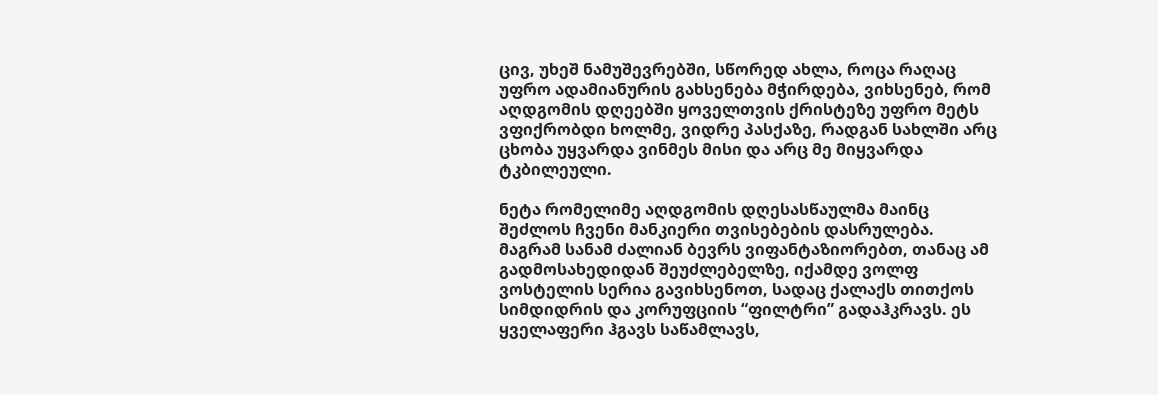ცივ, უხეშ ნამუშევრებში, სწორედ ახლა, როცა რაღაც უფრო ადამიანურის გახსენება მჭირდება, ვიხსენებ, რომ აღდგომის დღეებში ყოველთვის ქრისტეზე უფრო მეტს ვფიქრობდი ხოლმე, ვიდრე პასქაზე, რადგან სახლში არც ცხობა უყვარდა ვინმეს მისი და არც მე მიყვარდა ტკბილეული.

ნეტა რომელიმე აღდგომის დღესასწაულმა მაინც შეძლოს ჩვენი მანკიერი თვისებების დასრულება. მაგრამ სანამ ძალიან ბევრს ვიფანტაზიორებთ, თანაც ამ გადმოსახედიდან შეუძლებელზე, იქამდე ვოლფ ვოსტელის სერია გავიხსენოთ, სადაც ქალაქს თითქოს სიმდიდრის და კორუფციის “ფილტრი” გადაჰკრავს. ეს ყველაფერი ჰგავს საწამლავს,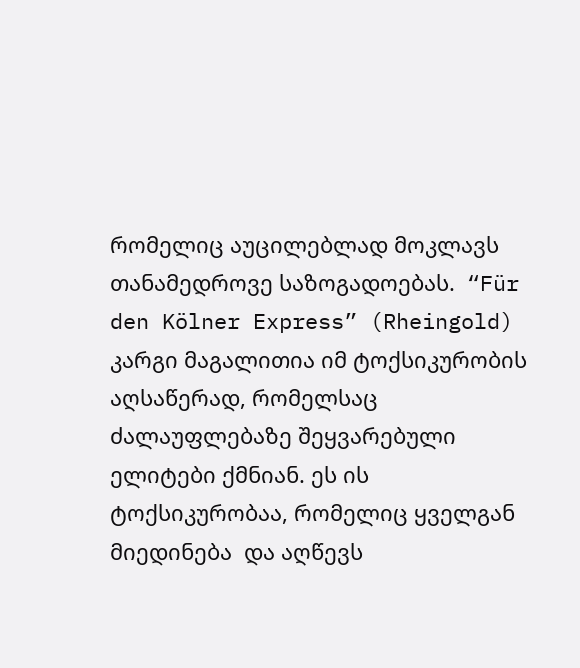რომელიც აუცილებლად მოკლავს  თანამედროვე საზოგადოებას.  “Für den Kölner Express” (Rheingold) კარგი მაგალითია იმ ტოქსიკურობის აღსაწერად, რომელსაც ძალაუფლებაზე შეყვარებული ელიტები ქმნიან. ეს ის ტოქსიკურობაა, რომელიც ყველგან მიედინება  და აღწევს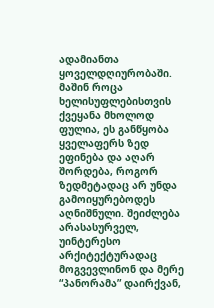ადამიანთა ყოველდღიურობაში. მაშინ როცა ხელისუფლებისთვის ქვეყანა მხოლოდ ფულია, ეს განწყობა ყველაფერს ზედ ეფინება და აღარ შორდება, როგორ ზედმეტადაც არ უნდა გამოიყურებოდეს აღნიშნული. შეიძლება არასასურველ, უინტერესო არქიტექტურადაც მოგვევლინონ და მერე “პანორამა” დაირქვან,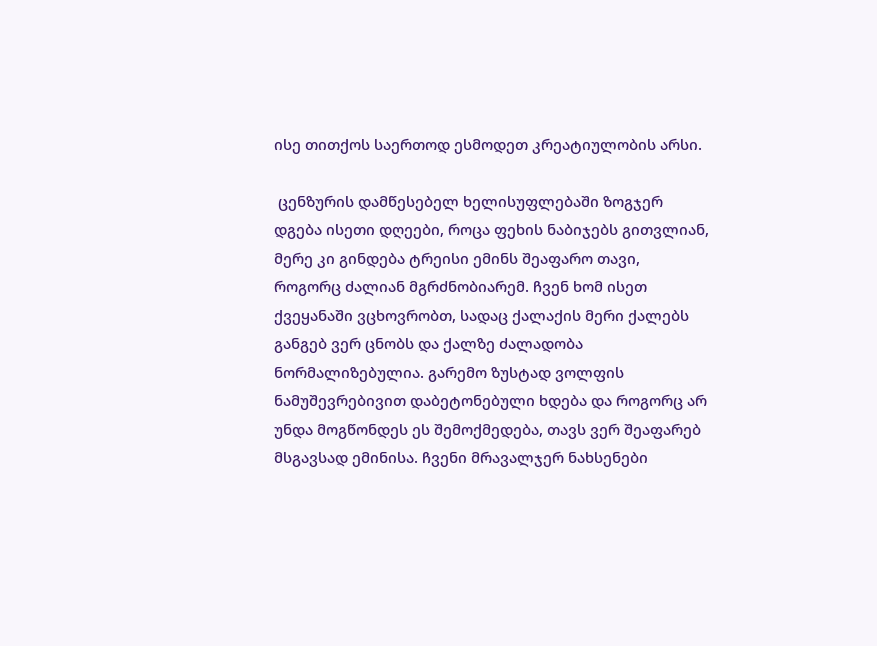ისე თითქოს საერთოდ ესმოდეთ კრეატიულობის არსი.

 ცენზურის დამწესებელ ხელისუფლებაში ზოგჯერ დგება ისეთი დღეები, როცა ფეხის ნაბიჯებს გითვლიან, მერე კი გინდება ტრეისი ემინს შეაფარო თავი, როგორც ძალიან მგრძნობიარემ. ჩვენ ხომ ისეთ ქვეყანაში ვცხოვრობთ, სადაც ქალაქის მერი ქალებს განგებ ვერ ცნობს და ქალზე ძალადობა ნორმალიზებულია. გარემო ზუსტად ვოლფის ნამუშევრებივით დაბეტონებული ხდება და როგორც არ უნდა მოგწონდეს ეს შემოქმედება, თავს ვერ შეაფარებ მსგავსად ემინისა. ჩვენი მრავალჯერ ნახსენები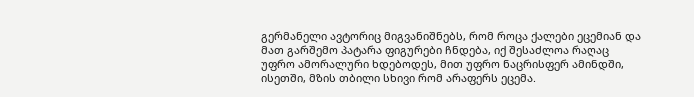გერმანელი ავტორიც მიგვანიშნებს, რომ როცა ქალები ეცემიან და მათ გარშემო პატარა ფიგურები ჩნდება, იქ შესაძლოა რაღაც უფრო ამორალური ხდებოდეს, მით უფრო ნაცრისფერ ამინდში, ისეთში, მზის თბილი სხივი რომ არაფერს ეცემა.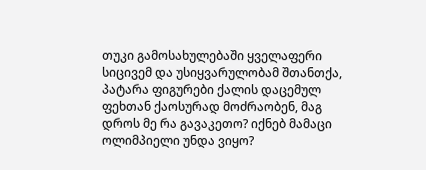თუკი გამოსახულებაში ყველაფერი სიცივემ და უსიყვარულობამ შთანთქა, პატარა ფიგურები ქალის დაცემულ ფეხთან ქაოსურად მოძრაობენ, მაგ დროს მე რა გავაკეთო? იქნებ მამაცი ოლიმპიელი უნდა ვიყო?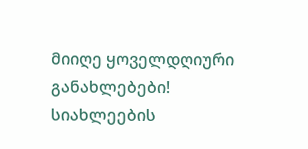მიიღე ყოველდღიური განახლებები!
სიახლეების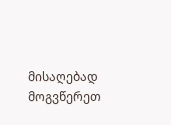მისაღებად მოგვწერეთ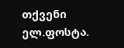თქვენი ელ.ფოსტა.